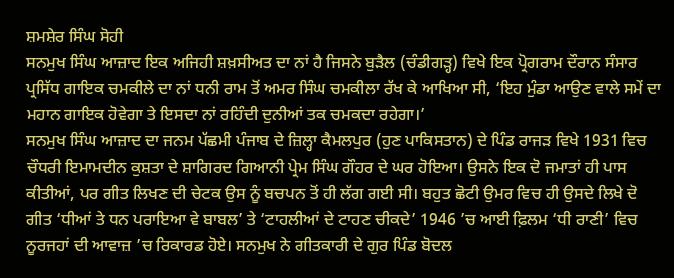ਸ਼ਮਸ਼ੇਰ ਸਿੰਘ ਸੋਹੀ
ਸਨਮੁਖ ਸਿੰਘ ਆਜ਼ਾਦ ਇਕ ਅਜਿਹੀ ਸ਼ਖ਼ਸੀਅਤ ਦਾ ਨਾਂ ਹੈ ਜਿਸਨੇ ਬੁੜੈਲ (ਚੰਡੀਗੜ੍ਹ) ਵਿਖੇ ਇਕ ਪ੍ਰੋਗਰਾਮ ਦੌਰਾਨ ਸੰਸਾਰ ਪ੍ਰਸਿੱਧ ਗਾਇਕ ਚਮਕੀਲੇ ਦਾ ਨਾਂ ਧਨੀ ਰਾਮ ਤੋਂ ਅਮਰ ਸਿੰਘ ਚਮਕੀਲਾ ਰੱਖ ਕੇ ਆਖਿਆ ਸੀ, ‘ਇਹ ਮੁੰਡਾ ਆਉਣ ਵਾਲੇ ਸਮੇਂ ਦਾ ਮਹਾਨ ਗਾਇਕ ਹੋਵੇਗਾ ਤੇ ਇਸਦਾ ਨਾਂ ਰਹਿੰਦੀ ਦੁਨੀਆਂ ਤਕ ਚਮਕਦਾ ਰਹੇਗਾ।’
ਸਨਮੁਖ ਸਿੰਘ ਆਜ਼ਾਦ ਦਾ ਜਨਮ ਪੱਛਮੀ ਪੰਜਾਬ ਦੇ ਜ਼ਿਲ੍ਹਾ ਕੈਮਲਪੁਰ (ਹੁਣ ਪਾਕਿਸਤਾਨ) ਦੇ ਪਿੰਡ ਰਾਜੜ ਵਿਖੇ 1931 ਵਿਚ ਚੌਧਰੀ ਇਮਾਮਦੀਨ ਕੁਸ਼ਤਾ ਦੇ ਸ਼ਾਗਿਰਦ ਗਿਆਨੀ ਪ੍ਰੇਮ ਸਿੰਘ ਗੌਹਰ ਦੇ ਘਰ ਹੋਇਆ। ਉਸਨੇ ਇਕ ਦੋ ਜਮਾਤਾਂ ਹੀ ਪਾਸ ਕੀਤੀਆਂ, ਪਰ ਗੀਤ ਲਿਖਣ ਦੀ ਚੇਟਕ ਉਸ ਨੂੰ ਬਚਪਨ ਤੋਂ ਹੀ ਲੱਗ ਗਈ ਸੀ। ਬਹੁਤ ਛੋਟੀ ਉਮਰ ਵਿਚ ਹੀ ਉਸਦੇ ਲਿਖੇ ਦੋ ਗੀਤ ‘ਧੀਆਂ ਤੇ ਧਨ ਪਰਾਇਆ ਵੇ ਬਾਬਲ’ ਤੇ ‘ਟਾਹਲੀਆਂ ਦੇ ਟਾਹਣ ਚੀਕਦੇ’ 1946 ’ਚ ਆਈ ਫ਼ਿਲਮ ‘ਧੀ ਰਾਣੀ’ ਵਿਚ ਨੂਰਜਹਾਂ ਦੀ ਆਵਾਜ਼ ’ਚ ਰਿਕਾਰਡ ਹੋਏ। ਸਨਮੁਖ ਨੇ ਗੀਤਕਾਰੀ ਦੇ ਗੁਰ ਪਿੰਡ ਬੋਦਲ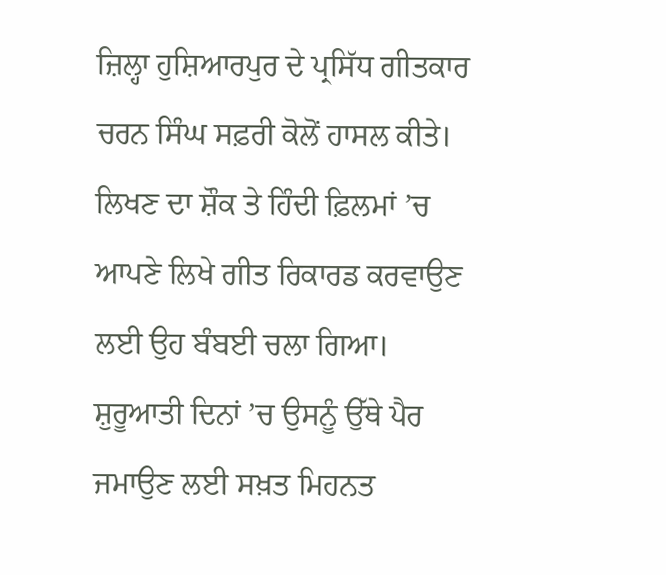ਜ਼ਿਲ੍ਹਾ ਹੁਸ਼ਿਆਰਪੁਰ ਦੇ ਪ੍ਰਸਿੱਧ ਗੀਤਕਾਰ ਚਰਨ ਸਿੰਘ ਸਫ਼ਰੀ ਕੋਲੋਂ ਹਾਸਲ ਕੀਤੇ। ਲਿਖਣ ਦਾ ਸ਼ੌਕ ਤੇ ਹਿੰਦੀ ਫ਼ਿਲਮਾਂ ’ਚ ਆਪਣੇ ਲਿਖੇ ਗੀਤ ਰਿਕਾਰਡ ਕਰਵਾਉਣ ਲਈ ਉਹ ਬੰਬਈ ਚਲਾ ਗਿਆ। ਸ਼ੁਰੂਆਤੀ ਦਿਨਾਂ ’ਚ ਉਸਨੂੰ ਉੱਥੇ ਪੈਰ ਜਮਾਉਣ ਲਈ ਸਖ਼ਤ ਮਿਹਨਤ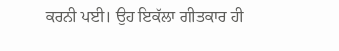ਕਰਨੀ ਪਈ। ਉਹ ਇਕੱਲਾ ਗੀਤਕਾਰ ਹੀ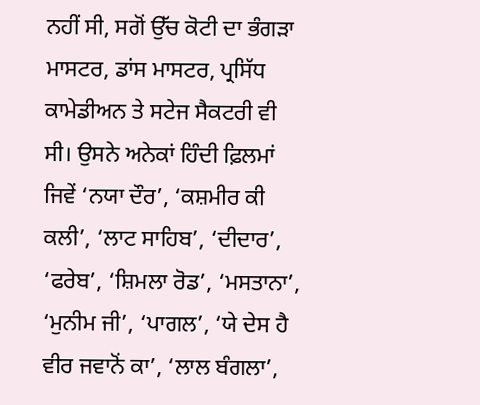ਨਹੀਂ ਸੀ, ਸਗੋਂ ਉੱਚ ਕੋਟੀ ਦਾ ਭੰਗੜਾ ਮਾਸਟਰ, ਡਾਂਸ ਮਾਸਟਰ, ਪ੍ਰਸਿੱਧ ਕਾਮੇਡੀਅਨ ਤੇ ਸਟੇਜ ਸੈਕਟਰੀ ਵੀ ਸੀ। ਉਸਨੇ ਅਨੇਕਾਂ ਹਿੰਦੀ ਫ਼ਿਲਮਾਂ ਜਿਵੇਂ ‘ਨਯਾ ਦੌਰ’, ‘ਕਸ਼ਮੀਰ ਕੀ ਕਲੀ’, ‘ਲਾਟ ਸਾਹਿਬ’, ‘ਦੀਦਾਰ’, ‘ਫਰੇਬ’, ‘ਸ਼ਿਮਲਾ ਰੋਡ’, ‘ਮਸਤਾਨਾ’, ‘ਮੁਨੀਮ ਜੀ’, ‘ਪਾਗਲ’, ‘ਯੇ ਦੇਸ ਹੈ ਵੀਰ ਜਵਾਨੋਂ ਕਾ’, ‘ਲਾਲ ਬੰਗਲਾ’,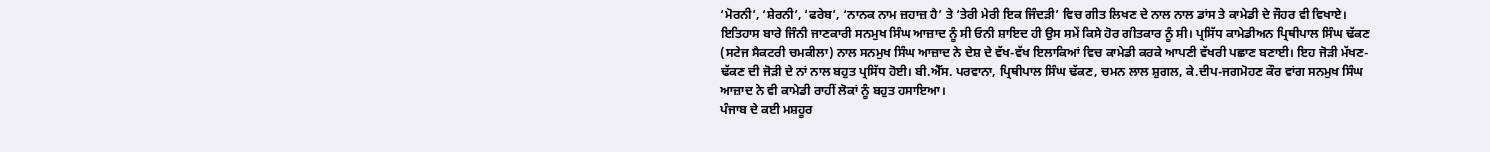‘ਮੋਰਨੀ’, ‘ਸ਼ੇਰਨੀ’, ‘ਫਰੇਬ’, ‘ਨਾਨਕ ਨਾਮ ਜ਼ਹਾਜ਼ ਹੈ’ ਤੇ ‘ਤੇਰੀ ਮੇਰੀ ਇਕ ਜਿੰਦੜੀ’ ਵਿਚ ਗੀਤ ਲਿਖਣ ਦੇ ਨਾਲ ਨਾਲ ਡਾਂਸ ਤੇ ਕਾਮੇਡੀ ਦੇ ਜੌਹਰ ਵੀ ਵਿਖਾਏ। ਇਤਿਹਾਸ ਬਾਰੇ ਜਿੰਨੀ ਜਾਣਕਾਰੀ ਸਨਮੁਖ ਸਿੰਘ ਆਜ਼ਾਦ ਨੂੰ ਸੀ ਓਨੀ ਸ਼ਾਇਦ ਹੀ ਉਸ ਸਮੇਂ ਕਿਸੇ ਹੋਰ ਗੀਤਕਾਰ ਨੂੰ ਸੀ। ਪ੍ਰਸਿੱਧ ਕਾਮੇਡੀਅਨ ਪ੍ਰਿਥੀਪਾਲ ਸਿੰਘ ਢੱਕਣ (ਸਟੇਜ ਸੈਕਟਰੀ ਚਮਕੀਲਾ) ਨਾਲ ਸਨਮੁਖ ਸਿੰਘ ਆਜ਼ਾਦ ਨੇ ਦੇਸ਼ ਦੇ ਵੱਖ-ਵੱਖ ਇਲਾਕਿਆਂ ਵਿਚ ਕਾਮੇਡੀ ਕਰਕੇ ਆਪਣੀ ਵੱਖਰੀ ਪਛਾਣ ਬਣਾਈ। ਇਹ ਜੋੜੀ ਮੱਖਣ-ਢੱਕਣ ਦੀ ਜੋੜੀ ਦੇ ਨਾਂ ਨਾਲ ਬਹੁਤ ਪ੍ਰਸਿੱਧ ਹੋਈ। ਬੀ.ਐੱਸ. ਪਰਵਾਨਾ, ਪ੍ਰਿਥੀਪਾਲ ਸਿੰਘ ਢੱਕਣ, ਚਮਨ ਲਾਲ ਸ਼ੁਗਲ, ਕੇ.ਦੀਪ-ਜਗਮੋਹਣ ਕੌਰ ਵਾਂਗ ਸਨਮੁਖ ਸਿੰਘ ਆਜ਼ਾਦ ਨੇ ਵੀ ਕਾਮੇਡੀ ਰਾਹੀਂ ਲੋਕਾਂ ਨੂੰ ਬਹੁਤ ਹਸਾਇਆ।
ਪੰਜਾਬ ਦੇ ਕਈ ਮਸ਼ਹੂਰ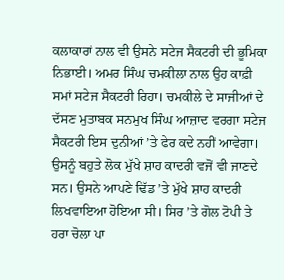ਕਲਾਕਾਰਾਂ ਨਾਲ ਵੀ ਉਸਨੇ ਸਟੇਜ ਸੈਕਟਰੀ ਦੀ ਭੂਮਿਕਾ ਨਿਭਾਈ। ਅਮਰ ਸਿੰਘ ਚਮਕੀਲਾ ਨਾਲ ਉਹ ਕਾਫ਼ੀ ਸਮਾਂ ਸਟੇਜ ਸੈਕਟਰੀ ਰਿਹਾ। ਚਮਕੀਲੇ ਦੇ ਸਾਜੀਆਂ ਦੇ ਦੱਸਣ ਮੁਤਾਬਕ ਸਨਮੁਖ ਸਿੰਘ ਆਜ਼ਾਦ ਵਰਗਾ ਸਟੇਜ ਸੈਕਟਰੀ ਇਸ ਦੁਨੀਆਂ ’ਤੇ ਫੇਰ ਕਦੇ ਨਹੀਂ ਆਵੇਗਾ। ਉਸਨੂੰ ਬਹੁਤੇ ਲੋਕ ਮੁੱਖੇ ਸ਼ਾਹ ਕਾਦਰੀ ਵਜੋਂ ਵੀ ਜਾਣਦੇ ਸਨ। ਉਸਨੇ ਆਪਣੇ ਢਿੱਡ ’ਤੇ ਮੁੱਖੇ ਸ਼ਾਹ ਕਾਦਰੀ ਲਿਖਵਾਇਆ ਹੋਇਆ ਸੀ। ਸਿਰ ’ਤੇ ਗੋਲ ਟੋਪੀ ਤੇ ਹਰਾ ਚੋਲਾ ਪਾ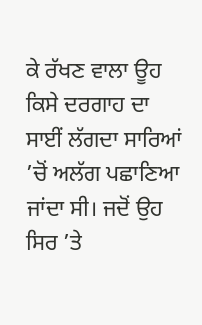ਕੇ ਰੱਖਣ ਵਾਲਾ ਊਹ ਕਿਸੇ ਦਰਗਾਹ ਦਾ ਸਾਈਂ ਲੱਗਦਾ ਸਾਰਿਆਂ ’ਚੋਂ ਅਲੱਗ ਪਛਾਣਿਆ ਜਾਂਦਾ ਸੀ। ਜਦੋਂ ਉਹ ਸਿਰ ’ਤੇ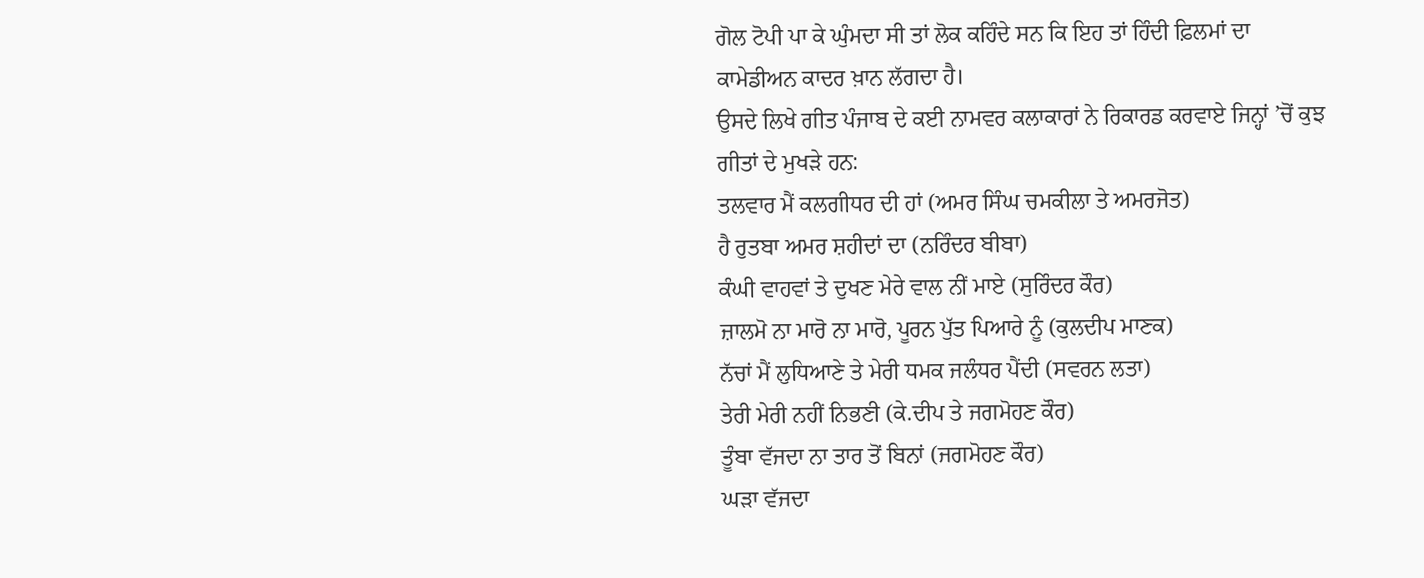ਗੋਲ ਟੋਪੀ ਪਾ ਕੇ ਘੁੰਮਦਾ ਸੀ ਤਾਂ ਲੋਕ ਕਹਿੰਦੇ ਸਨ ਕਿ ਇਹ ਤਾਂ ਹਿੰਦੀ ਫ਼ਿਲਮਾਂ ਦਾ ਕਾਮੇਡੀਅਨ ਕਾਦਰ ਖ਼ਾਨ ਲੱਗਦਾ ਹੈ।
ਉਸਦੇ ਲਿਖੇ ਗੀਤ ਪੰਜਾਬ ਦੇ ਕਈ ਨਾਮਵਰ ਕਲਾਕਾਰਾਂ ਨੇ ਰਿਕਾਰਡ ਕਰਵਾਏ ਜਿਨ੍ਹਾਂ ’ਚੋਂ ਕੁਝ ਗੀਤਾਂ ਦੇ ਮੁਖੜੇ ਹਨ:
ਤਲਵਾਰ ਮੈਂ ਕਲਗੀਧਰ ਦੀ ਹਾਂ (ਅਮਰ ਸਿੰਘ ਚਮਕੀਲਾ ਤੇ ਅਮਰਜੋਤ)
ਹੈ ਰੁਤਬਾ ਅਮਰ ਸ਼ਹੀਦਾਂ ਦਾ (ਨਰਿੰਦਰ ਬੀਬਾ)
ਕੰਘੀ ਵਾਹਵਾਂ ਤੇ ਦੁਖਣ ਮੇਰੇ ਵਾਲ ਨੀਂ ਮਾਏ (ਸੁਰਿੰਦਰ ਕੌਰ)
ਜ਼ਾਲਮੋ ਨਾ ਮਾਰੋ ਨਾ ਮਾਰੋ, ਪੂਰਨ ਪੁੱਤ ਪਿਆਰੇ ਨੂੰ (ਕੁਲਦੀਪ ਮਾਣਕ)
ਨੱਚਾਂ ਮੈਂ ਲੁਧਿਆਣੇ ਤੇ ਮੇਰੀ ਧਮਕ ਜਲੰਧਰ ਪੈਂਦੀ (ਸਵਰਨ ਲਤਾ)
ਤੇਰੀ ਮੇਰੀ ਨਹੀਂ ਨਿਭਣੀ (ਕੇ.ਦੀਪ ਤੇ ਜਗਮੋਹਣ ਕੌਰ)
ਤੂੰਬਾ ਵੱਜਦਾ ਨਾ ਤਾਰ ਤੋਂ ਬਿਨਾਂ (ਜਗਮੋਹਣ ਕੌਰ)
ਘੜਾ ਵੱਜਦਾ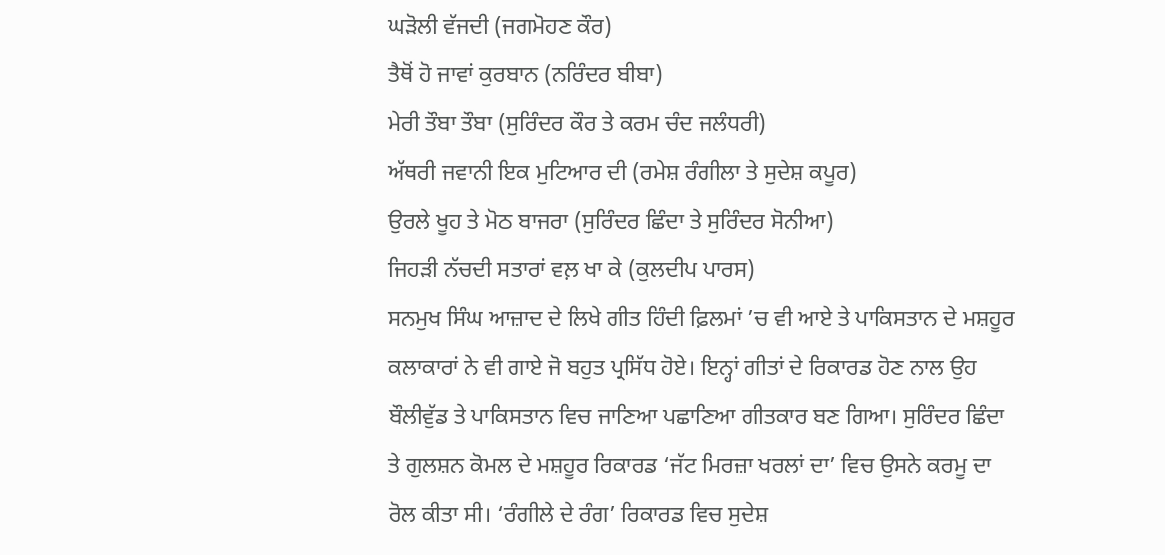ਘੜੋਲੀ ਵੱਜਦੀ (ਜਗਮੋਹਣ ਕੌਰ)
ਤੈਥੋਂ ਹੋ ਜਾਵਾਂ ਕੁਰਬਾਨ (ਨਰਿੰਦਰ ਬੀਬਾ)
ਮੇਰੀ ਤੌਬਾ ਤੌਬਾ (ਸੁਰਿੰਦਰ ਕੌਰ ਤੇ ਕਰਮ ਚੰਦ ਜਲੰਧਰੀ)
ਅੱਥਰੀ ਜਵਾਨੀ ਇਕ ਮੁਟਿਆਰ ਦੀ (ਰਮੇਸ਼ ਰੰਗੀਲਾ ਤੇ ਸੁਦੇਸ਼ ਕਪੂਰ)
ਉਰਲੇ ਖੂਹ ਤੇ ਮੋਠ ਬਾਜਰਾ (ਸੁਰਿੰਦਰ ਛਿੰਦਾ ਤੇ ਸੁਰਿੰਦਰ ਸੋਨੀਆ)
ਜਿਹੜੀ ਨੱਚਦੀ ਸਤਾਰਾਂ ਵਲ਼ ਖਾ ਕੇ (ਕੁਲਦੀਪ ਪਾਰਸ)
ਸਨਮੁਖ ਸਿੰਘ ਆਜ਼ਾਦ ਦੇ ਲਿਖੇ ਗੀਤ ਹਿੰਦੀ ਫ਼ਿਲਮਾਂ ’ਚ ਵੀ ਆਏ ਤੇ ਪਾਕਿਸਤਾਨ ਦੇ ਮਸ਼ਹੂਰ ਕਲਾਕਾਰਾਂ ਨੇ ਵੀ ਗਾਏ ਜੋ ਬਹੁਤ ਪ੍ਰਸਿੱਧ ਹੋਏ। ਇਨ੍ਹਾਂ ਗੀਤਾਂ ਦੇ ਰਿਕਾਰਡ ਹੋਣ ਨਾਲ ਉਹ ਬੌਲੀਵੁੱਡ ਤੇ ਪਾਕਿਸਤਾਨ ਵਿਚ ਜਾਣਿਆ ਪਛਾਣਿਆ ਗੀਤਕਾਰ ਬਣ ਗਿਆ। ਸੁਰਿੰਦਰ ਛਿੰਦਾ ਤੇ ਗੁਲਸ਼ਨ ਕੋਮਲ ਦੇ ਮਸ਼ਹੂਰ ਰਿਕਾਰਡ ‘ਜੱਟ ਮਿਰਜ਼ਾ ਖਰਲਾਂ ਦਾ’ ਵਿਚ ਉਸਨੇ ਕਰਮੂ ਦਾ ਰੋਲ ਕੀਤਾ ਸੀ। ‘ਰੰਗੀਲੇ ਦੇ ਰੰਗ’ ਰਿਕਾਰਡ ਵਿਚ ਸੁਦੇਸ਼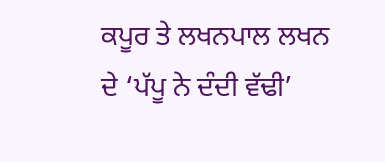ਕਪੂਰ ਤੇ ਲਖਨਪਾਲ ਲਖਨ ਦੇ ‘ਪੱਪੂ ਨੇ ਦੰਦੀ ਵੱਢੀ’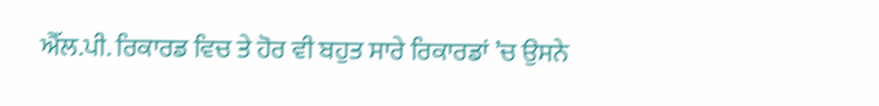ਐੱਲ.ਪੀ. ਰਿਕਾਰਡ ਵਿਚ ਤੇ ਹੋਰ ਵੀ ਬਹੁਤ ਸਾਰੇ ਰਿਕਾਰਡਾਂ ’ਚ ਉਸਨੇ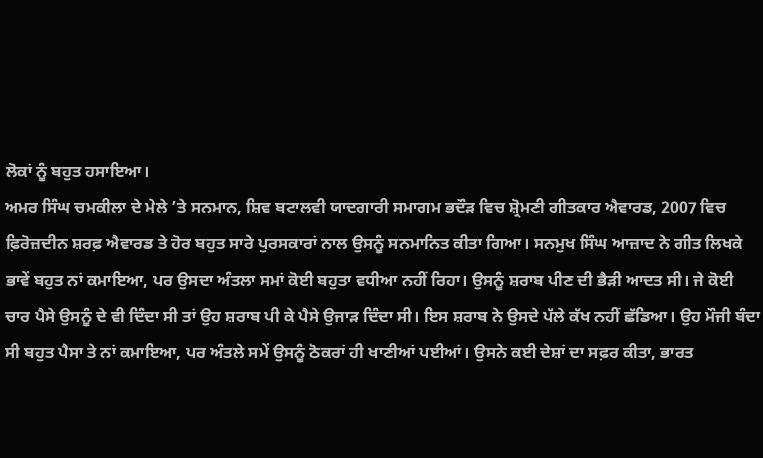ਲੋਕਾਂ ਨੂੰ ਬਹੁਤ ਹਸਾਇਆ।
ਅਮਰ ਸਿੰਘ ਚਮਕੀਲਾ ਦੇ ਮੇਲੇ ’ਤੇ ਸਨਮਾਨ, ਸ਼ਿਵ ਬਟਾਲਵੀ ਯਾਦਗਾਰੀ ਸਮਾਗਮ ਭਦੌੜ ਵਿਚ ਸ਼੍ਰੋਮਣੀ ਗੀਤਕਾਰ ਐਵਾਰਡ, 2007 ਵਿਚ ਫ਼ਿਰੋਜ਼ਦੀਨ ਸ਼ਰਫ਼ ਐਵਾਰਡ ਤੇ ਹੋਰ ਬਹੁਤ ਸਾਰੇ ਪੁਰਸਕਾਰਾਂ ਨਾਲ ਉਸਨੂੰ ਸਨਮਾਨਿਤ ਕੀਤਾ ਗਿਆ। ਸਨਮੁਖ ਸਿੰਘ ਆਜ਼ਾਦ ਨੇ ਗੀਤ ਲਿਖਕੇ ਭਾਵੇਂ ਬਹੁਤ ਨਾਂ ਕਮਾਇਆ, ਪਰ ਉਸਦਾ ਅੰਤਲਾ ਸਮਾਂ ਕੋਈ ਬਹੁਤਾ ਵਧੀਆ ਨਹੀਂ ਰਿਹਾ। ਉਸਨੂੰ ਸ਼ਰਾਬ ਪੀਣ ਦੀ ਭੈੜੀ ਆਦਤ ਸੀ। ਜੇ ਕੋਈ ਚਾਰ ਪੈਸੇ ਉਸਨੂੰ ਦੇ ਵੀ ਦਿੰਦਾ ਸੀ ਤਾਂ ਉਹ ਸ਼ਰਾਬ ਪੀ ਕੇ ਪੈਸੇ ਉਜਾੜ ਦਿੰਦਾ ਸੀ। ਇਸ ਸ਼ਰਾਬ ਨੇ ਉਸਦੇ ਪੱਲੇ ਕੱਖ ਨਹੀਂ ਛੱਡਿਆ। ਉਹ ਮੌਜੀ ਬੰਦਾ ਸੀ ਬਹੁਤ ਪੈਸਾ ਤੇ ਨਾਂ ਕਮਾਇਆ, ਪਰ ਅੰਤਲੇ ਸਮੇਂ ਉਸਨੂੰ ਠੋਕਰਾਂ ਹੀ ਖਾਣੀਆਂ ਪਈਆਂ। ਉਸਨੇ ਕਈ ਦੇਸ਼ਾਂ ਦਾ ਸਫ਼ਰ ਕੀਤਾ, ਭਾਰਤ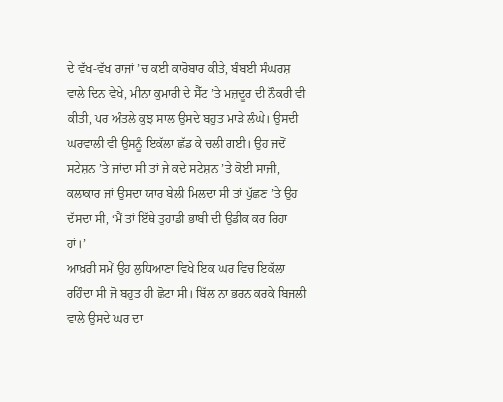ਦੇ ਵੱਖ-ਵੱਖ ਰਾਜਾਂ ’ਚ ਕਈ ਕਾਰੋਬਾਰ ਕੀਤੇ, ਬੰਬਈ ਸੰਘਰਸ਼ ਵਾਲੇ ਦਿਨ ਵੇਖੇ, ਮੀਨਾ ਕੁਮਾਰੀ ਦੇ ਸੈੱਟ ’ਤੇ ਮਜ਼ਦੂਰ ਦੀ ਨੌਕਰੀ ਵੀ ਕੀਤੀ, ਪਰ ਅੰਤਲੇ ਕੁਝ ਸਾਲ ਉਸਦੇ ਬਹੁਤ ਮਾੜੇ ਲੰਘੇ। ਉਸਦੀ ਘਰਵਾਲੀ ਵੀ ਉਸਨੂੰ ਇਕੱਲਾ ਛੱਡ ਕੇ ਚਲੀ ਗਈ। ਉਹ ਜਦੋਂ ਸਟੇਸ਼ਨ ’ਤੇ ਜਾਂਦਾ ਸੀ ਤਾਂ ਜੇ ਕਦੇ ਸਟੇਸ਼ਨ ’ਤੇ ਕੋਈ ਸਾਜੀ, ਕਲਾਕਾਰ ਜਾਂ ਉਸਦਾ ਯਾਰ ਬੇਲੀ ਮਿਲਦਾ ਸੀ ਤਾਂ ਪੁੱਛਣ ’ਤੇ ਉਹ ਦੱਸਦਾ ਸੀ, ‘ਮੈਂ ਤਾਂ ਇੱਥੇ ਤੁਹਾਡੀ ਭਾਬੀ ਦੀ ਉਡੀਕ ਕਰ ਰਿਹਾ ਹਾਂ।’
ਆਖ਼ਰੀ ਸਮੇਂ ਉਹ ਲੁਧਿਆਣਾ ਵਿਖੇ ਇਕ ਘਰ ਵਿਚ ਇਕੱਲਾ ਰਹਿੰਦਾ ਸੀ ਜੋ ਬਹੁਤ ਹੀ ਛੋਟਾ ਸੀ। ਬਿੱਲ ਨਾ ਭਰਨ ਕਰਕੇ ਬਿਜਲੀ ਵਾਲੇ ਉਸਦੇ ਘਰ ਦਾ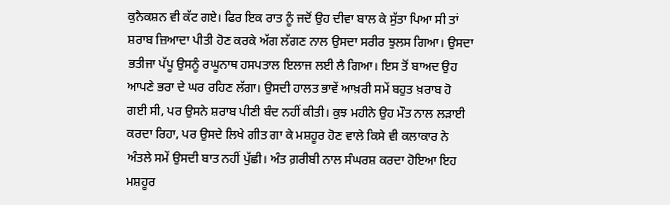ਕੁਨੈਕਸ਼ਨ ਵੀ ਕੱਟ ਗਏ। ਫਿਰ ਇਕ ਰਾਤ ਨੂੰ ਜਦੋਂ ਉਹ ਦੀਵਾ ਬਾਲ ਕੇ ਸੁੱਤਾ ਪਿਆ ਸੀ ਤਾਂ ਸ਼ਰਾਬ ਜ਼ਿਆਦਾ ਪੀਤੀ ਹੋਣ ਕਰਕੇ ਅੱਗ ਲੱਗਣ ਨਾਲ ਉਸਦਾ ਸਰੀਰ ਝੁਲਸ ਗਿਆ। ਉਸਦਾ ਭਤੀਜਾ ਪੱਪੂ ਉਸਨੂੰ ਰਘੂਨਾਥ ਹਸਪਤਾਲ ਇਲਾਜ ਲਈ ਲੈ ਗਿਆ। ਇਸ ਤੋਂ ਬਾਅਦ ਉਹ ਆਪਣੇ ਭਰਾ ਦੇ ਘਰ ਰਹਿਣ ਲੱਗਾ। ਉਸਦੀ ਹਾਲਤ ਭਾਵੇਂ ਆਖ਼ਰੀ ਸਮੇਂ ਬਹੁਤ ਖ਼ਰਾਬ ਹੋ ਗਈ ਸੀ, ਪਰ ਉਸਨੇ ਸ਼ਰਾਬ ਪੀਣੀ ਬੰਦ ਨਹੀਂ ਕੀਤੀ। ਕੁਝ ਮਹੀਨੇ ਉਹ ਮੌਤ ਨਾਲ ਲੜਾਈ ਕਰਦਾ ਰਿਹਾ, ਪਰ ਉਸਦੇ ਲਿਖੇ ਗੀਤ ਗਾ ਕੇ ਮਸ਼ਹੂਰ ਹੋਣ ਵਾਲੇ ਕਿਸੇ ਵੀ ਕਲਾਕਾਰ ਨੇ ਅੰਤਲੇ ਸਮੇਂ ਉਸਦੀ ਬਾਤ ਨਹੀਂ ਪੁੱਛੀ। ਅੰਤ ਗ਼ਰੀਬੀ ਨਾਲ ਸੰਘਰਸ਼ ਕਰਦਾ ਹੋਇਆ ਇਹ ਮਸ਼ਹੂਰ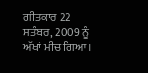ਗੀਤਕਾਰ 22 ਸਤੰਬਰ, 2009 ਨੂੰ ਅੱਖਾਂ ਮੀਚ ਗਿਆ।